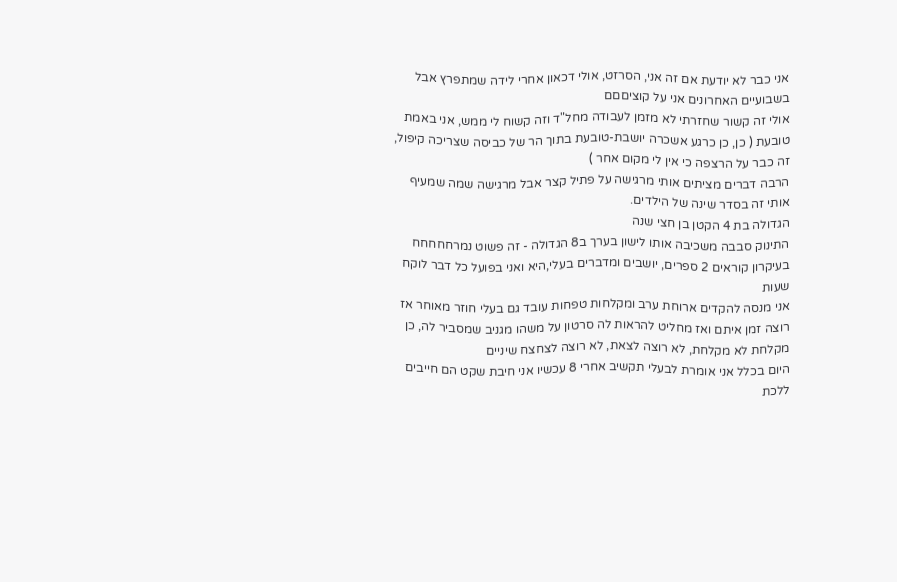אני כבר לא יודעת אם זה אני, הסרזט, אולי דכאון אחרי לידה שמתפרץ אבל בשבועיים האחרונים אני על קוציםםם
אולי זה קשור שחזרתי לא מזמן לעבודה מחל"ד וזה קשוח לי ממש, אני באמת טובעת ( כן, כן כרגע אשכרה יושבת-טובעת בתוך הר של כביסה שצריכה קיפול, זה כבר על הרצפה כי אין לי מקום אחר )
הרבה דברים מציתים אותי מרגישה על פתיל קצר אבל מרגישה שמה שמעיף אותי זה בסדר שינה של הילדים.
הגדולה בת 4 הקטן בן חצי שנה
התינוק סבבה משכיבה אותו לישון בערך ב8 הגדולה - זה פשוט נמרחחחחח
בעיקרון קוראים 2 ספרים, יושבים ומדברים בעלי,היא ואני בפועל כל דבר לוקח שעות
אני מנסה להקדים ארוחת ערב ומקלחות טפחות עובד גם בעלי חוזר מאוחר אז רוצה זמן איתם ואז מחליט להראות לה סרטון על משהו מגניב שמסביר לה, כן מקלחת לא מקלחת, לא רוצה לצאת, לא רוצה לצחצח שיניים
היום בכלל אני אומרת לבעלי תקשיב אחרי 8 עכשיו אני חיבת שקט הם חייבים ללכת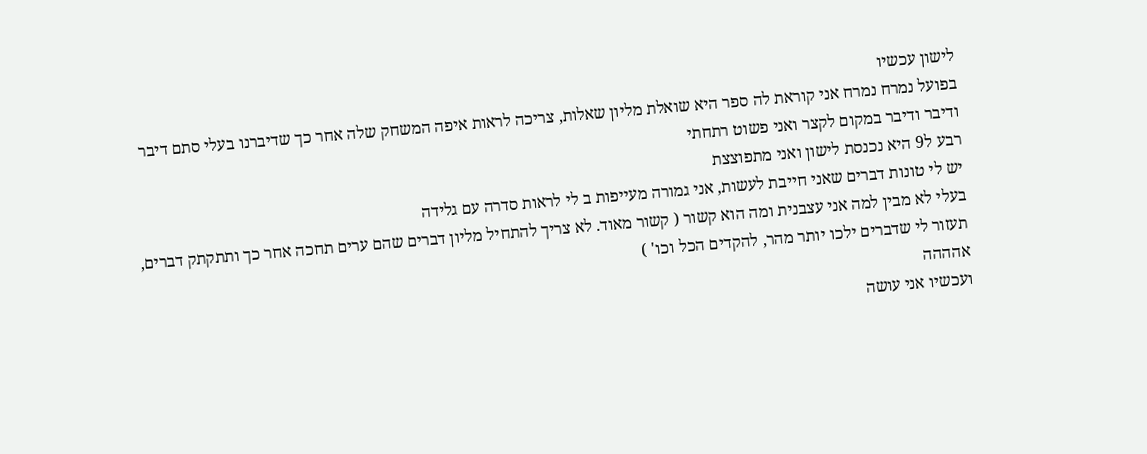לישון עכשיו
בפועל נמרח נמרח אני קוראת לה ספר היא שואלת מליון שאלות, צריכה לראות איפה המשחק שלה אחר כך שדיברנו בעלי סתם דיבר ודיבר ודיבר במקום לקצר ואני פשוט רתחתי
רבע ל9 היא נכנסת לישון ואני מתפוצצת
יש לי טונות דברים שאני חייבת לעשות, אני גמורה מעייפות ב לי לראות סדרה עם גלידה
בעלי לא מבין למה אני עצבנית ומה הוא קשור ( קשור מאוד. לא צריך להתחיל מליון דברים שהם ערים תחכה אחר כך ותתקתק דברים, תעזור לי שדברים ילכו יותר מהר, להקדים הכל וכו' )
אהההה
ועכשיו אני עושה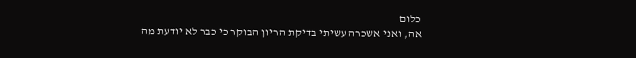כלום
אה, ואני אשכרה עשיתי בדיקת הריון הבוקר כי כבר לא יודעת מה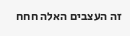זה העצבים האלה חחח